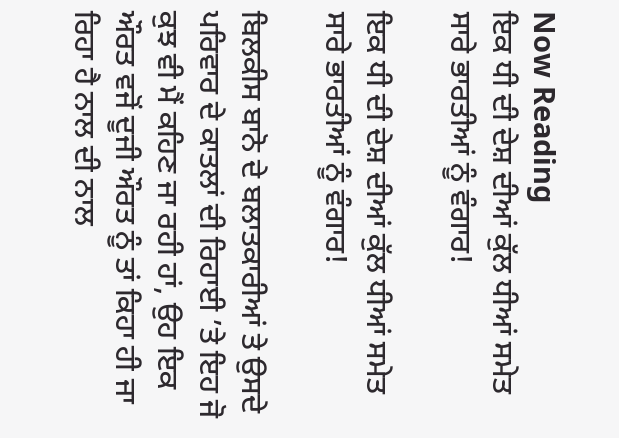Now Reading
ਇਕ ਧੀ ਦੀ ਦੇਸ਼ ਦੀਆਂ ਕੁੱਲ ਧੀਆਂ ਸਮੇਤ ਸਾਰੇ ਭਾਰਤੀਆਂ ਨੂੰ ਵੰਗਾਰ!

ਇਕ ਧੀ ਦੀ ਦੇਸ਼ ਦੀਆਂ ਕੁੱਲ ਧੀਆਂ ਸਮੇਤ ਸਾਰੇ ਭਾਰਤੀਆਂ ਨੂੰ ਵੰਗਾਰ!

ਬਿਲਕੀਸ ਬਾਨੋ ਦੇ ਬਲਾਤਕਾਰੀਆਂ ਤੇ ਉਸਦੇ ਪਰਿਵਾਰ ਦੇ ਕਾਤਲਾਂ ਦੀ ਰਿਹਾਈ ’ਤੇ ਇਹ ਜੋ ਕੁਝ ਵੀ ਮੈਂ ਕਹਿਣ ਜਾ ਰਹੀ ਹਾਂ, ਉਹ ਇਕ ਔਰਤ ਵਜੋਂ ਦੂਜੀ ਔਰਤ ਨੂੰ ਤਾਂ ਕਿਹਾ ਹੀ ਜਾ ਰਿਹਾ ਹੈ ਨਾਲ ਦੀ ਨਾਲ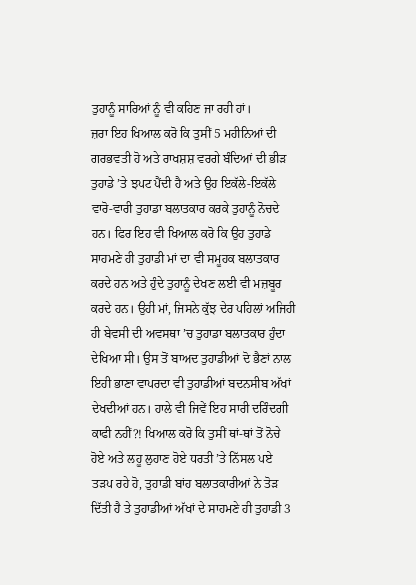ਤੁਹਾਨੂੰ ਸਾਰਿਆਂ ਨੂੰ ਵੀ ਕਹਿਣ ਜਾ ਰਹੀ ਹਾਂ।
ਜ਼ਰਾ ਇਹ ਖਿਆਲ ਕਰੋ ਕਿ ਤੁਸੀਂ 5 ਮਹੀਨਿਆਂ ਦੀ ਗਰਭਵਤੀ ਹੋ ਅਤੇ ਰਾਖਸ਼ਸ਼ ਵਰਗੇ ਬੰਦਿਆਂ ਦੀ ਭੀੜ ਤੁਹਾਡੇ ’ਤੇ ਝਪਟ ਪੈਂਦੀ ਹੈ ਅਤੇ ਉਹ ਇਕੱਲੇ-ਇਕੱਲੇ ਵਾਰੋ-ਵਾਰੀ ਤੁਹਾਡਾ ਬਲਾਤਕਾਰ ਕਰਕੇ ਤੁਹਾਨੂੰ ਨੋਚਦੇ ਹਨ। ਫਿਰ ਇਹ ਵੀ ਖਿਆਲ ਕਰੋ ਕਿ ਉਹ ਤੁਹਾਡੇ ਸਾਹਮਣੇ ਹੀ ਤੁਹਾਡੀ ਮਾਂ ਦਾ ਵੀ ਸਮੂਹਕ ਬਲਾਤਕਾਰ ਕਰਦੇ ਹਨ ਅਤੇ ਹੁੰਦੇ ਤੁਹਾਨੂੰ ਦੇਖਣ ਲਈ ਵੀ ਮਜ਼ਬੂਰ ਕਰਦੇ ਹਨ। ਉਹੀ ਮਾਂ, ਜਿਸਨੇ ਕੁੱਝ ਦੇਰ ਪਹਿਲਾਂ ਅਜਿਹੀ ਹੀ ਬੇਵਸੀ ਦੀ ਅਵਸਥਾ ’ਚ ਤੁਹਾਡਾ ਬਲਾਤਕਾਰ ਹੁੰਦਾ ਦੇਖਿਆ ਸੀ। ਉਸ ਤੋਂ ਬਾਅਦ ਤੁਹਾਡੀਆਂ ਦੋ ਭੈਣਾਂ ਨਾਲ ਇਹੀ ਭਾਣਾ ਵਾਪਰਦਾ ਵੀ ਤੁਹਾਡੀਆਂ ਬਦਨਸੀਬ ਅੱਖਾਂ ਦੇਖਦੀਆਂ ਹਨ। ਹਾਲੇ ਵੀ ਜਿਵੇਂ ਇਹ ਸਾਰੀ ਦਰਿੰਦਗੀ ਕਾਫੀ ਨਹੀਂ?! ਖਿਆਲ ਕਰੋ ਕਿ ਤੁਸੀਂ ਥਾਂ-ਥਾਂ ਤੋਂ ਨੋਚੇ ਹੋਏ ਅਤੇ ਲਹੂ ਲੁਹਾਣ ਹੋਏ ਧਰਤੀ ’ਤੇ ਨਿੱਸਲ ਪਏ ਤੜਪ ਰਹੇ ਹੋ, ਤੁਹਾਡੀ ਬਾਂਹ ਬਲਾਤਕਾਰੀਆਂ ਨੇ ਤੋੜ ਦਿੱਤੀ ਹੈ ਤੇ ਤੁਹਾਡੀਆਂ ਅੱਖਾਂ ਦੇ ਸਾਹਮਣੇ ਹੀ ਤੁਹਾਡੀ 3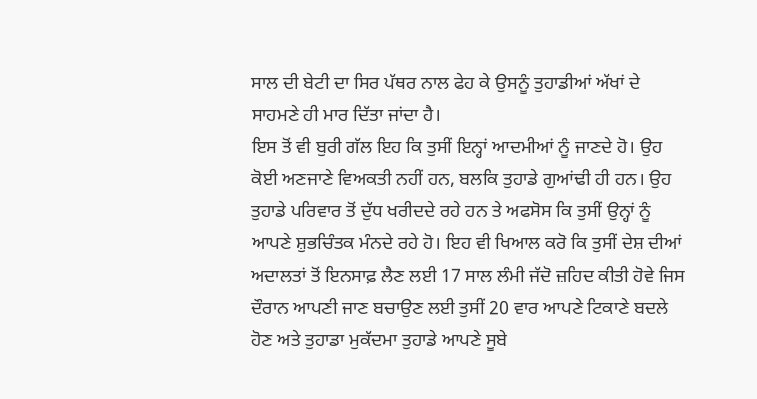ਸਾਲ ਦੀ ਬੇਟੀ ਦਾ ਸਿਰ ਪੱਥਰ ਨਾਲ ਫੇਹ ਕੇ ਉਸਨੂੰ ਤੁਹਾਡੀਆਂ ਅੱਖਾਂ ਦੇ ਸਾਹਮਣੇ ਹੀ ਮਾਰ ਦਿੱਤਾ ਜਾਂਦਾ ਹੈ।
ਇਸ ਤੋਂ ਵੀ ਬੁਰੀ ਗੱਲ ਇਹ ਕਿ ਤੁਸੀਂ ਇਨ੍ਹਾਂ ਆਦਮੀਆਂ ਨੂੰ ਜਾਣਦੇ ਹੋ। ਉਹ ਕੋਈ ਅਣਜਾਣੇ ਵਿਅਕਤੀ ਨਹੀਂ ਹਨ, ਬਲਕਿ ਤੁਹਾਡੇ ਗੁਆਂਢੀ ਹੀ ਹਨ। ਉਹ ਤੁਹਾਡੇ ਪਰਿਵਾਰ ਤੋਂ ਦੁੱਧ ਖਰੀਦਦੇ ਰਹੇ ਹਨ ਤੇ ਅਫਸੋਸ ਕਿ ਤੁਸੀਂ ਉਨ੍ਹਾਂ ਨੂੰ ਆਪਣੇ ਸ਼ੁਭਚਿੰਤਕ ਮੰਨਦੇ ਰਹੇ ਹੋ। ਇਹ ਵੀ ਖਿਆਲ ਕਰੋ ਕਿ ਤੁਸੀਂ ਦੇਸ਼ ਦੀਆਂ ਅਦਾਲਤਾਂ ਤੋਂ ਇਨਸਾਫ਼ ਲੈਣ ਲਈ 17 ਸਾਲ ਲੰਮੀ ਜੱਦੋ ਜ਼ਹਿਦ ਕੀਤੀ ਹੋਵੇ ਜਿਸ ਦੌਰਾਨ ਆਪਣੀ ਜਾਣ ਬਚਾਉਣ ਲਈ ਤੁਸੀਂ 20 ਵਾਰ ਆਪਣੇ ਟਿਕਾਣੇ ਬਦਲੇ ਹੋਣ ਅਤੇ ਤੁਹਾਡਾ ਮੁਕੱਦਮਾ ਤੁਹਾਡੇ ਆਪਣੇ ਸੂਬੇ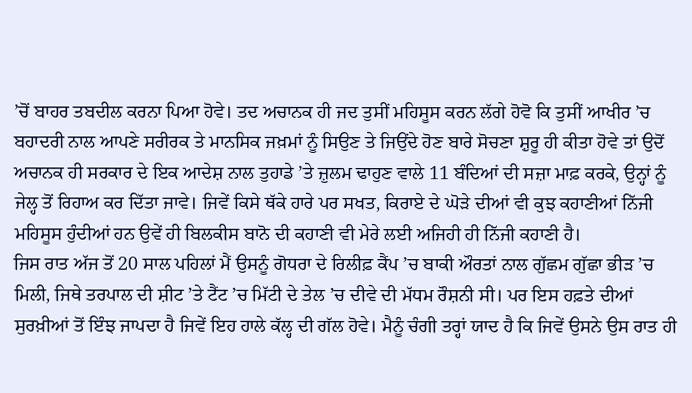’ਚੋਂ ਬਾਹਰ ਤਬਦੀਲ ਕਰਨਾ ਪਿਆ ਹੋਵੇ। ਤਦ ਅਚਾਨਕ ਹੀ ਜਦ ਤੁਸੀਂ ਮਹਿਸੂਸ ਕਰਨ ਲੱਗੇ ਹੋਵੋ ਕਿ ਤੁਸੀਂ ਆਖੀਰ ’ਚ ਬਹਾਦਰੀ ਨਾਲ ਆਪਣੇ ਸਰੀਰਕ ਤੇ ਮਾਨਸਿਕ ਜਖ਼ਮਾਂ ਨੂੰ ਸਿਉਣ ਤੇ ਜਿਉਂਦੇ ਹੋਣ ਬਾਰੇ ਸੋਚਣਾ ਸ਼ੁਰੂ ਹੀ ਕੀਤਾ ਹੋਵੇ ਤਾਂ ਉਦੋਂ ਅਚਾਨਕ ਹੀ ਸਰਕਾਰ ਦੇ ਇਕ ਆਦੇਸ਼ ਨਾਲ ਤੁਹਾਡੇ ’ਤੇ ਜ਼ੁਲਮ ਢਾਹੁਣ ਵਾਲੇ 11 ਬੰਦਿਆਂ ਦੀ ਸਜ਼ਾ ਮਾਫ਼ ਕਰਕੇ, ਉਨ੍ਹਾਂ ਨੂੰ ਜੇਲ੍ਹ ਤੋਂ ਰਿਹਾਅ ਕਰ ਦਿੱਤਾ ਜਾਵੇ। ਜਿਵੇਂ ਕਿਸੇ ਥੱਕੇ ਹਾਰੇ ਪਰ ਸਖਤ, ਕਿਰਾਏ ਦੇ ਘੋੜੇ ਦੀਆਂ ਵੀ ਕੁਝ ਕਹਾਣੀਆਂ ਨਿੱਜੀ ਮਹਿਸੂਸ ਹੁੰਦੀਆਂ ਹਨ ਉਵੇਂ ਹੀ ਬਿਲਕੀਸ ਬਾਨੋ ਦੀ ਕਹਾਣੀ ਵੀ ਮੇਰੇ ਲਈ ਅਜਿਹੀ ਹੀ ਨਿੱਜੀ ਕਹਾਣੀ ਹੈ।
ਜਿਸ ਰਾਤ ਅੱਜ ਤੋਂ 20 ਸਾਲ ਪਹਿਲਾਂ ਮੈਂ ਉਸਨੂੰ ਗੋਧਰਾ ਦੇ ਰਿਲੀਫ਼ ਕੈਂਪ ’ਚ ਬਾਕੀ ਔਰਤਾਂ ਨਾਲ ਗੁੱਛਮ ਗੁੱਛਾ ਭੀੜ ’ਚ ਮਿਲੀ, ਜਿਥੇ ਤਰਪਾਲ ਦੀ ਸ਼ੀਟ ’ਤੇ ਟੈਂਟ ’ਚ ਮਿੱਟੀ ਦੇ ਤੇਲ ’ਚ ਦੀਵੇ ਦੀ ਮੱਧਮ ਰੌਸ਼ਨੀ ਸੀ। ਪਰ ਇਸ ਹਫ਼ਤੇ ਦੀਆਂ ਸੁਰਖ਼ੀਆਂ ਤੋਂ ਇੰਝ ਜਾਪਦਾ ਹੈ ਜਿਵੇਂ ਇਹ ਹਾਲੇ ਕੱਲ੍ਹ ਦੀ ਗੱਲ ਹੋਵੇ। ਮੈਨੂੰ ਚੰਗੀ ਤਰ੍ਹਾਂ ਯਾਦ ਹੈ ਕਿ ਜਿਵੇਂ ਉਸਨੇ ਉਸ ਰਾਤ ਹੀ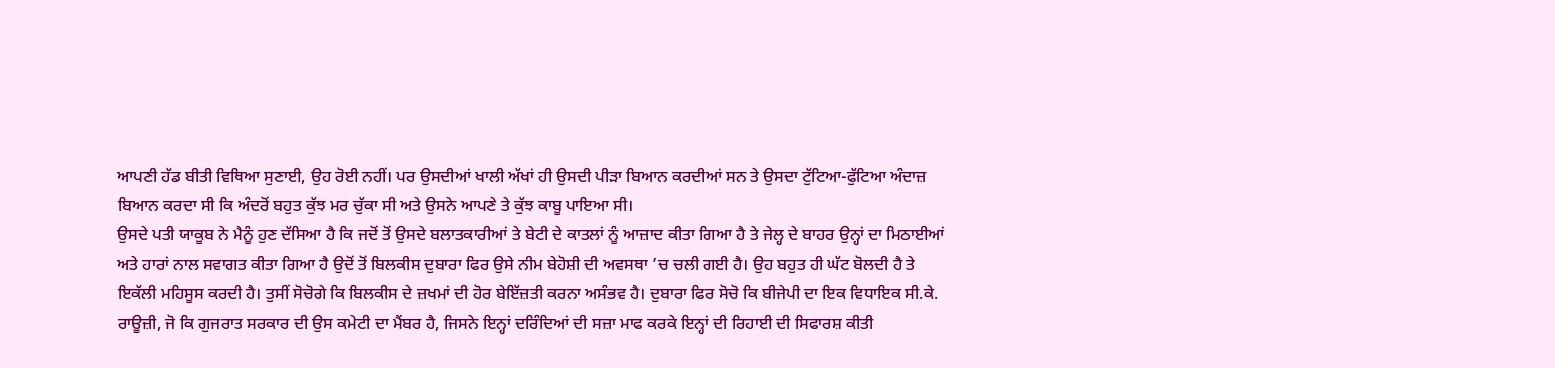ਆਪਣੀ ਹੱਡ ਬੀਤੀ ਵਿਥਿਆ ਸੁਣਾਈ, ਉਹ ਰੋਈ ਨਹੀਂ। ਪਰ ਉਸਦੀਆਂ ਖਾਲੀ ਅੱਖਾਂ ਹੀ ਉਸਦੀ ਪੀੜਾ ਬਿਆਨ ਕਰਦੀਆਂ ਸਨ ਤੇ ਉਸਦਾ ਟੁੱਟਿਆ-ਫੁੱਟਿਆ ਅੰਦਾਜ਼ ਬਿਆਨ ਕਰਦਾ ਸੀ ਕਿ ਅੰਦਰੋਂ ਬਹੁਤ ਕੁੱਝ ਮਰ ਚੁੱਕਾ ਸੀ ਅਤੇ ਉਸਨੇ ਆਪਣੇ ਤੇ ਕੁੱਝ ਕਾਬੂ ਪਾਇਆ ਸੀ।
ਉਸਦੇ ਪਤੀ ਯਾਕੂਬ ਨੇ ਮੈਨੂੰ ਹੁਣ ਦੱਸਿਆ ਹੈ ਕਿ ਜਦੋਂ ਤੋਂ ਉਸਦੇ ਬਲਾਤਕਾਰੀਆਂ ਤੇ ਬੇਟੀ ਦੇ ਕਾਤਲਾਂ ਨੂੰ ਆਜ਼ਾਦ ਕੀਤਾ ਗਿਆ ਹੈ ਤੇ ਜੇਲ੍ਹ ਦੇ ਬਾਹਰ ਉਨ੍ਹਾਂ ਦਾ ਮਿਠਾਈਆਂ ਅਤੇ ਹਾਰਾਂ ਨਾਲ ਸਵਾਗਤ ਕੀਤਾ ਗਿਆ ਹੈ ਉਦੋਂ ਤੋਂ ਬਿਲਕੀਸ ਦੁਬਾਰਾ ਫਿਰ ਉਸੇ ਨੀਮ ਬੇਹੋਸ਼ੀ ਦੀ ਅਵਸਥਾ ’ਚ ਚਲੀ ਗਈ ਹੈ। ਉਹ ਬਹੁਤ ਹੀ ਘੱਟ ਬੋਲਦੀ ਹੈ ਤੇ ਇਕੱਲੀ ਮਹਿਸੂਸ ਕਰਦੀ ਹੈ। ਤੁਸੀਂ ਸੋਚੋਗੇ ਕਿ ਬਿਲਕੀਸ ਦੇ ਜ਼ਖਮਾਂ ਦੀ ਹੋਰ ਬੇਇੱਜ਼ਤੀ ਕਰਨਾ ਅਸੰਭਵ ਹੈ। ਦੁਬਾਰਾ ਫਿਰ ਸੋਚੋ ਕਿ ਬੀਜੇਪੀ ਦਾ ਇਕ ਵਿਧਾਇਕ ਸੀ.ਕੇ. ਰਾਊਜ਼ੀ, ਜੋ ਕਿ ਗੁਜਰਾਤ ਸਰਕਾਰ ਦੀ ਉਸ ਕਮੇਟੀ ਦਾ ਮੈਂਬਰ ਹੈ, ਜਿਸਨੇ ਇਨ੍ਹਾਂ ਦਰਿੰਦਿਆਂ ਦੀ ਸਜ਼ਾ ਮਾਫ ਕਰਕੇ ਇਨ੍ਹਾਂ ਦੀ ਰਿਹਾਈ ਦੀ ਸਿਫਾਰਸ਼ ਕੀਤੀ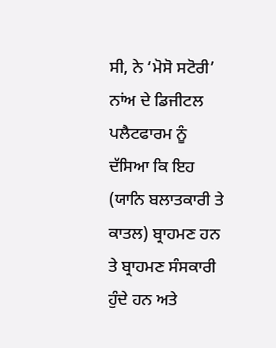ਸੀ, ਨੇ ‘ਮੋਸੋ ਸਟੋਰੀ’ ਨਾਂਅ ਦੇ ਡਿਜੀਟਲ ਪਲੈਟਫਾਰਮ ਨੂੰ ਦੱਸਿਆ ਕਿ ਇਹ (ਯਾਨਿ ਬਲਾਤਕਾਰੀ ਤੇ ਕਾਤਲ) ਬ੍ਰਾਹਮਣ ਹਨ ਤੇ ਬ੍ਰਾਹਮਣ ਸੰਸਕਾਰੀ ਹੁੰਦੇ ਹਨ ਅਤੇ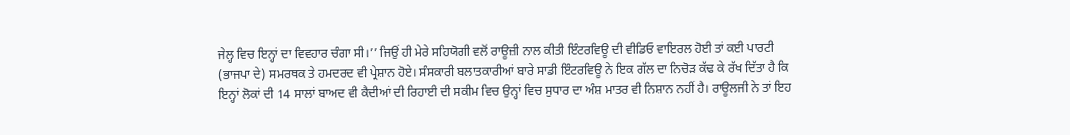ਜੇਲ੍ਹ ਵਿਚ ਇਨ੍ਹਾਂ ਦਾ ਵਿਵਹਾਰ ਚੰਗਾ ਸੀ।’’ ਜਿਉਂ ਹੀ ਮੇਰੇ ਸਹਿਯੋਗੀ ਵਲੋਂ ਰਾਊਜ਼ੀ ਨਾਲ ਕੀਤੀ ਇੰਟਰਵਿਊ ਦੀ ਵੀਡਿਓ ਵਾਇਰਲ ਹੋਈ ਤਾਂ ਕਈ ਪਾਰਟੀ (ਭਾਜਪਾ ਦੇ) ਸਮਰਥਕ ਤੇ ਹਮਦਰਦ ਵੀ ਪ੍ਰੇਸ਼ਾਨ ਹੋਏ। ਸੰਸਕਾਰੀ ਬਲਾਤਕਾਰੀਆਂ ਬਾਰੇ ਸਾਡੀ ਇੰਟਰਵਿਊ ਨੇ ਇਕ ਗੱਲ ਦਾ ਨਿਚੋੜ ਕੱਢ ਕੇ ਰੱਖ ਦਿੱਤਾ ਹੈ ਕਿ ਇਨ੍ਹਾਂ ਲੋਕਾਂ ਦੀ 14 ਸਾਲਾਂ ਬਾਅਦ ਵੀ ਕੈਦੀਆਂ ਦੀ ਰਿਹਾਈ ਦੀ ਸਕੀਮ ਵਿਚ ਉਨ੍ਹਾਂ ਵਿਚ ਸੁਧਾਰ ਦਾ ਅੰਸ਼ ਮਾਤਰ ਵੀ ਨਿਸ਼ਾਨ ਨਹੀਂ ਹੈ। ਰਾਊਲਜੀ ਨੇ ਤਾਂ ਇਹ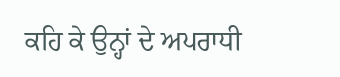ਕਹਿ ਕੇ ਉਨ੍ਹਾਂ ਦੇ ਅਪਰਾਧੀ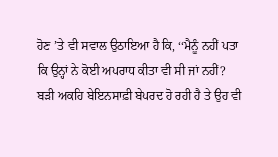ਹੋਣ ’ਤੇ ਵੀ ਸਵਾਲ ਉਠਾਇਆ ਹੈ ਕਿ, ‘‘ਮੈਨੂੰ ਨਹੀਂ ਪਤਾ ਕਿ ਉਨ੍ਹਾਂ ਨੇ ਕੋਈ ਅਪਰਾਧ ਕੀਤਾ ਵੀ ਸੀ ਜਾਂ ਨਹੀਂ?
ਬੜੀ ਅਕਹਿ ਬੇਇਨਸਾਫ਼ੀ ਬੇਪਰਦ ਹੋ ਰਹੀ ਹੈ ਤੇ ਉਹ ਵੀ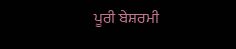ਪੂਰੀ ਬੇਸ਼ਰਮੀ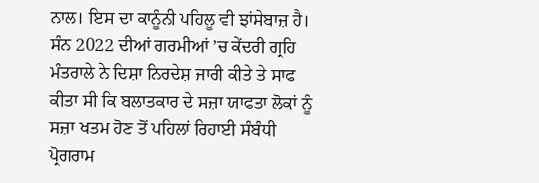ਨਾਲ। ਇਸ ਦਾ ਕਾਨੂੰਨੀ ਪਹਿਲੂ ਵੀ ਝਾਂਸੇਬਾਜ਼ ਹੈ। ਸੰਨ 2022 ਦੀਆਂ ਗਰਮੀਆਂ ’ਚ ਕੇਂਦਰੀ ਗ੍ਰਹਿ ਮੰਤਰਾਲੇ ਨੇ ਦਿਸ਼ਾ ਨਿਰਦੇਸ਼ ਜਾਰੀ ਕੀਤੇ ਤੇ ਸਾਫ ਕੀਤਾ ਸੀ ਕਿ ਬਲਾਤਕਾਰ ਦੇ ਸਜ਼ਾ ਯਾਫਤਾ ਲੋਕਾਂ ਨੂੰ ਸਜ਼ਾ ਖਤਮ ਹੋਣ ਤੋਂ ਪਹਿਲਾਂ ਰਿਹਾਈ ਸੰਬੰਧੀ ਪ੍ਰੋਗਰਾਮ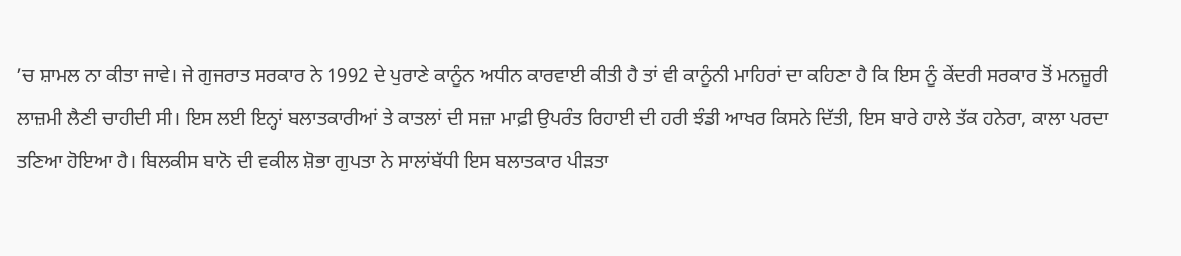’ਚ ਸ਼ਾਮਲ ਨਾ ਕੀਤਾ ਜਾਵੇ। ਜੇ ਗੁਜਰਾਤ ਸਰਕਾਰ ਨੇ 1992 ਦੇ ਪੁਰਾਣੇ ਕਾਨੂੰਨ ਅਧੀਨ ਕਾਰਵਾਈ ਕੀਤੀ ਹੈ ਤਾਂ ਵੀ ਕਾਨੂੰਨੀ ਮਾਹਿਰਾਂ ਦਾ ਕਹਿਣਾ ਹੈ ਕਿ ਇਸ ਨੂੰ ਕੇਂਦਰੀ ਸਰਕਾਰ ਤੋਂ ਮਨਜ਼ੂਰੀ ਲਾਜ਼ਮੀ ਲੈਣੀ ਚਾਹੀਦੀ ਸੀ। ਇਸ ਲਈ ਇਨ੍ਹਾਂ ਬਲਾਤਕਾਰੀਆਂ ਤੇ ਕਾਤਲਾਂ ਦੀ ਸਜ਼ਾ ਮਾਫ਼ੀ ਉਪਰੰਤ ਰਿਹਾਈ ਦੀ ਹਰੀ ਝੰਡੀ ਆਖਰ ਕਿਸਨੇ ਦਿੱਤੀ, ਇਸ ਬਾਰੇ ਹਾਲੇ ਤੱਕ ਹਨੇਰਾ, ਕਾਲਾ ਪਰਦਾ ਤਣਿਆ ਹੋਇਆ ਹੈ। ਬਿਲਕੀਸ ਬਾਨੋ ਦੀ ਵਕੀਲ ਸ਼ੋਭਾ ਗੁਪਤਾ ਨੇ ਸਾਲਾਂਬੱਧੀ ਇਸ ਬਲਾਤਕਾਰ ਪੀੜਤਾ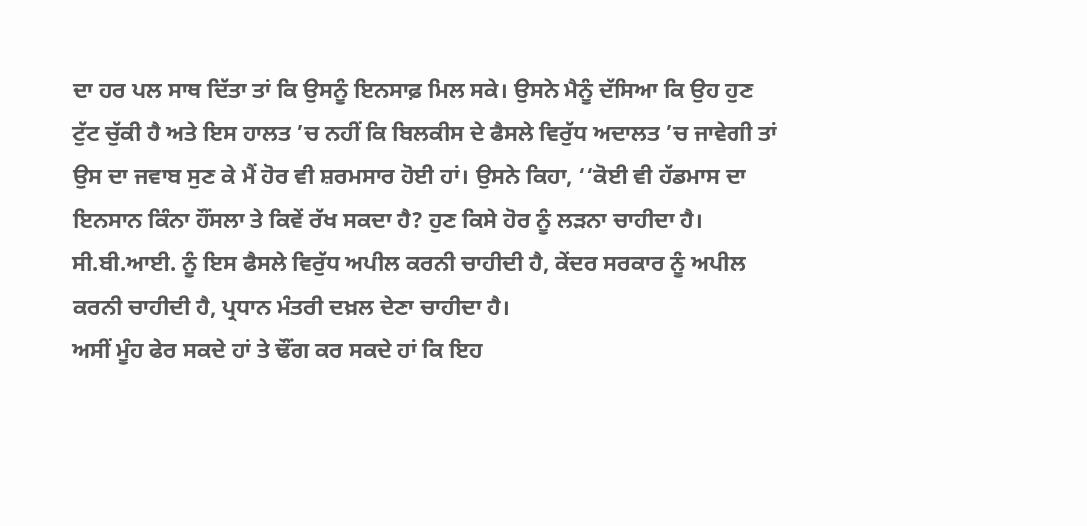ਦਾ ਹਰ ਪਲ ਸਾਥ ਦਿੱਤਾ ਤਾਂ ਕਿ ਉਸਨੂੰ ਇਨਸਾਫ਼ ਮਿਲ ਸਕੇ। ਉਸਨੇ ਮੈਨੂੰ ਦੱਸਿਆ ਕਿ ਉਹ ਹੁਣ ਟੁੱਟ ਚੁੱਕੀ ਹੈ ਅਤੇ ਇਸ ਹਾਲਤ ’ਚ ਨਹੀਂ ਕਿ ਬਿਲਕੀਸ ਦੇ ਫੈਸਲੇ ਵਿਰੁੱਧ ਅਦਾਲਤ ’ਚ ਜਾਵੇਗੀ ਤਾਂ ਉਸ ਦਾ ਜਵਾਬ ਸੁਣ ਕੇ ਮੈਂ ਹੋਰ ਵੀ ਸ਼ਰਮਸਾਰ ਹੋਈ ਹਾਂ। ਉਸਨੇ ਕਿਹਾ, ‘‘ਕੋਈ ਵੀ ਹੱਡਮਾਸ ਦਾ ਇਨਸਾਨ ਕਿੰਨਾ ਹੌਂਸਲਾ ਤੇ ਕਿਵੇਂ ਰੱਖ ਸਕਦਾ ਹੈ? ਹੁਣ ਕਿਸੇ ਹੋਰ ਨੂੰ ਲੜਨਾ ਚਾਹੀਦਾ ਹੈ। ਸੀ.ਬੀ.ਆਈ. ਨੂੰ ਇਸ ਫੈਸਲੇ ਵਿਰੁੱਧ ਅਪੀਲ ਕਰਨੀ ਚਾਹੀਦੀ ਹੈ, ਕੇਂਦਰ ਸਰਕਾਰ ਨੂੰ ਅਪੀਲ ਕਰਨੀ ਚਾਹੀਦੀ ਹੈ, ਪ੍ਰਧਾਨ ਮੰਤਰੀ ਦਖ਼ਲ ਦੇਣਾ ਚਾਹੀਦਾ ਹੈ।
ਅਸੀਂ ਮੂੰਹ ਫੇਰ ਸਕਦੇ ਹਾਂ ਤੇ ਢੌਂਗ ਕਰ ਸਕਦੇ ਹਾਂ ਕਿ ਇਹ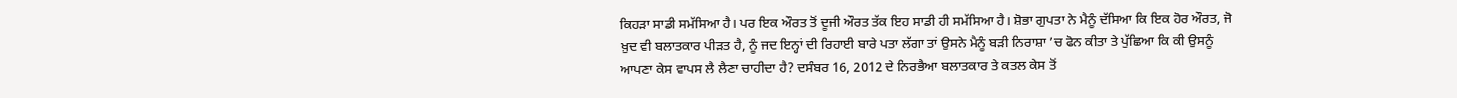ਕਿਹੜਾ ਸਾਡੀ ਸਮੱਸਿਆ ਹੈ। ਪਰ ਇਕ ਔਰਤ ਤੋਂ ਦੂਜੀ ਔਰਤ ਤੱਕ ਇਹ ਸਾਡੀ ਹੀ ਸਮੱਸਿਆ ਹੈ। ਸ਼ੋਭਾ ਗੁਪਤਾ ਨੇ ਮੈਨੂੰ ਦੱਸਿਆ ਕਿ ਇਕ ਹੋਰ ਔਰਤ, ਜੋ ਖ਼ੁਦ ਵੀ ਬਲਾਤਕਾਰ ਪੀੜਤ ਹੈ, ਨੂੰ ਜਦ ਇਨ੍ਹਾਂ ਦੀ ਰਿਹਾਈ ਬਾਰੇ ਪਤਾ ਲੱਗਾ ਤਾਂ ਉਸਨੇ ਮੈਨੂੰ ਬੜੀ ਨਿਰਾਸ਼ਾ ’ਚ ਫੋਨ ਕੀਤਾ ਤੇ ਪੁੱਛਿਆ ਕਿ ਕੀ ਉਸਨੂੰ ਆਪਣਾ ਕੇਸ ਵਾਪਸ ਲੈ ਲੈਣਾ ਚਾਹੀਦਾ ਹੈ? ਦਸੰਬਰ 16, 2012 ਦੇ ਨਿਰਭੈਆ ਬਲਾਤਕਾਰ ਤੇ ਕਤਲ ਕੇਸ ਤੋਂ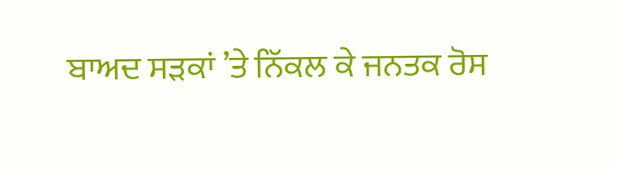ਬਾਅਦ ਸੜਕਾਂ ’ਤੇ ਨਿੱਕਲ ਕੇ ਜਨਤਕ ਰੋਸ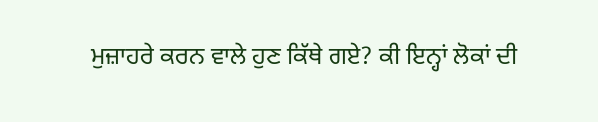ਮੁਜ਼ਾਹਰੇ ਕਰਨ ਵਾਲੇ ਹੁਣ ਕਿੱਥੇ ਗਏ? ਕੀ ਇਨ੍ਹਾਂ ਲੋਕਾਂ ਦੀ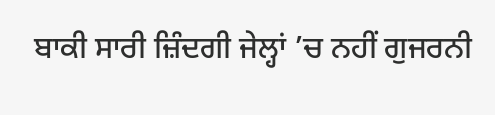ਬਾਕੀ ਸਾਰੀ ਜ਼ਿੰਦਗੀ ਜੇਲ੍ਹਾਂ ’ਚ ਨਹੀਂ ਗੁਜਰਨੀ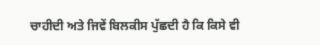ਚਾਹੀਦੀ ਅਤੇ ਜਿਵੇਂ ਬਿਲਕੀਸ ਪੁੱਛਦੀ ਹੈ ਕਿ ਕਿਸੇ ਵੀ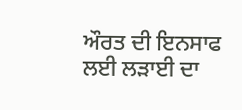ਔਰਤ ਦੀ ਇਨਸਾਫ ਲਈ ਲੜਾਈ ਦਾ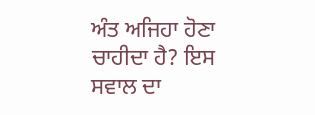ਅੰਤ ਅਜਿਹਾ ਹੋਣਾ ਚਾਹੀਦਾ ਹੈ? ਇਸ ਸਵਾਲ ਦਾ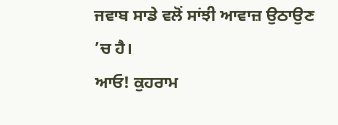ਜਵਾਬ ਸਾਡੇ ਵਲੋਂ ਸਾਂਝੀ ਆਵਾਜ਼ ਉਠਾਉਣ ’ਚ ਹੈ।
ਆਓ! ਕੁਹਰਾਮ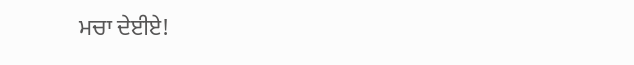ਮਚਾ ਦੇਈਏ!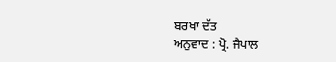ਬਰਖਾ ਦੱਤ
ਅਨੁਵਾਦ : ਪ੍ਰੋ. ਜੈਪਾਲ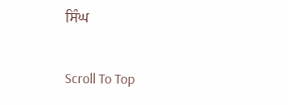ਸਿੰਘ

Scroll To Top